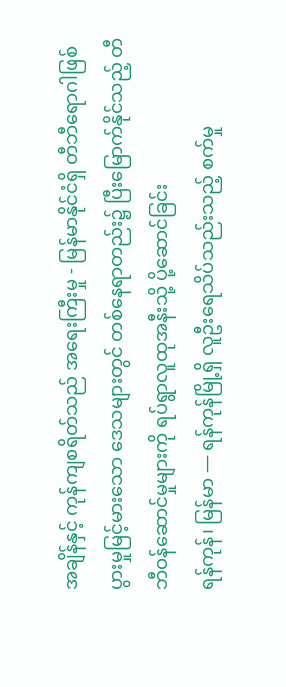အချိန်နှင့် ကုန်ကျစရိတ်သည် အရေးကြီးမှု - မြန်မာနိုင်ငံရှိ တီဘီရောဂါဖြစ်ပွားမှုမြင့်မားသော ဒေသများတွင် တစ်နေရာတည်း၌ ပြီးမြောက်နိုင်သည့် တီဘီဝန်ဆောင်မှုများကို ရပ်ရွာလူထုအနီးသို့ ပို့ဆောင်ခြင်း
ရန်ကုန်၊ မြန်မာ — ရန်ကုန်မြို့ရှိ လူဦးရေသိပ်သည်းသည့် စက်မှု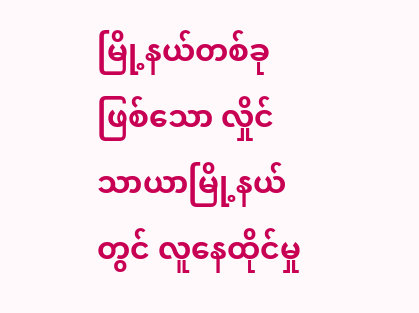မြို့နယ်တစ်ခုဖြစ်သော လှိုင်သာယာမြို့နယ်တွင် လူနေထိုင်မှု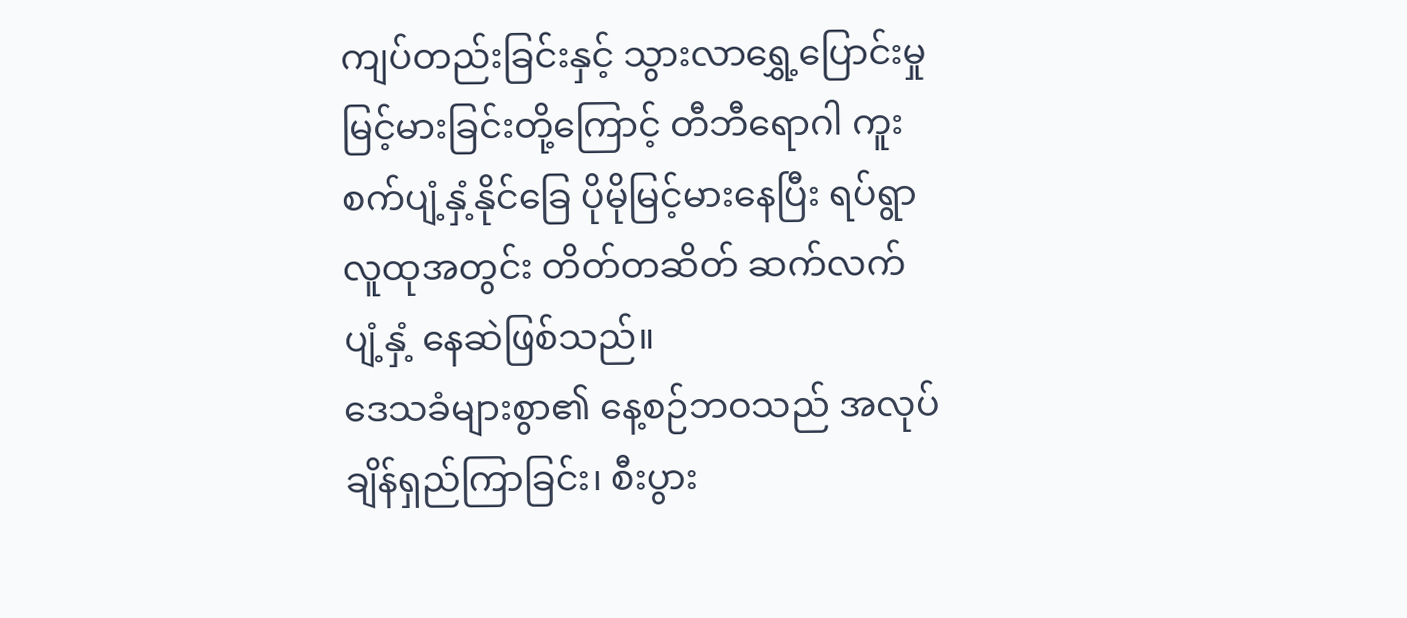ကျပ်တည်းခြင်းနှင့် သွားလာရွှေ့ပြောင်းမှုမြင့်မားခြင်းတို့ကြောင့် တီဘီရောဂါ ကူးစက်ပျံ့နှံ့နိုင်ခြေ ပိုမိုမြင့်မားနေပြီး ရပ်ရွာလူထုအတွင်း တိတ်တဆိတ် ဆက်လက်ပျံ့နှံ့ နေဆဲဖြစ်သည်။
ဒေသခံများစွာ၏ နေ့စဉ်ဘဝသည် အလုပ်ချိန်ရှည်ကြာခြင်း၊ စီးပွား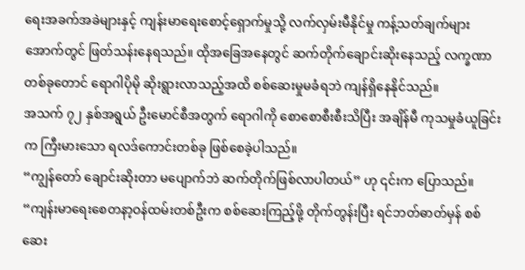ရေးအခက်အခဲများနှင့် ကျန်းမာရေးစောင့်ရှောက်မှုသို့ လက်လှမ်းမီနိုင်မှု ကန့်သတ်ချက်များအောက်တွင် ဖြတ်သန်းနေရသည်။ ထိုအခြေအနေတွင် ဆက်တိုက်ချောင်းဆိုးနေသည့် လက္ခဏာတစ်ခုတောင် ရောဂါပိုမို ဆိုးရွားလာသည့်အထိ စစ်ဆေးမှုမခံရဘဲ ကျန်ရှိနေနိုင်သည်။
အသက် ၇၂ နှစ်အရွယ် ဦးမောင်စီအတွက် ရောဂါကို စောစောစီးစီးသိပြီး အချိန်မီ ကုသမှုခံယူခြင်းက ကြီးမားသော ရလဒ်ကောင်းတစ်ခု ဖြစ်စေခဲ့ပါသည်။
“ကျွန်တော် ချောင်းဆိုးတာ မပျောက်ဘဲ ဆက်တိုက်ဖြစ်လာပါတယ်” ဟု ၎င်းက ပြောသည်။ “ကျန်းမာရေးစေတနာ့ဝန်ထမ်းတစ်ဦးက စစ်ဆေးကြည့်ဖို့ တိုက်တွန်းပြီး ရင်ဘတ်ဓာတ်မှန် စစ်ဆေး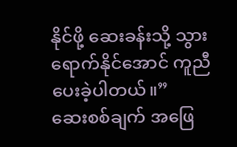နိုင်ဖို့ ဆေးခန်းသို့ သွားရောက်နိုင်အောင် ကူညီပေးခဲ့ပါတယ်။”
ဆေးစစ်ချက် အဖြေ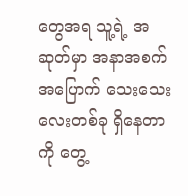တွေအရ သူ့ရဲ့ အဆုတ်မှာ အနာအစက်အပြောက် သေးသေးလေးတစ်ခု ရှိနေတာကို တွေ့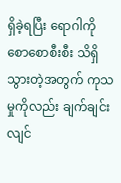ရှိခဲ့ရပြီး ရောဂါကို စောစောစီးစီး သိရှိသွားတဲ့အတွက် ကုသမှုကိုလည်း ချက်ချင်း လျင်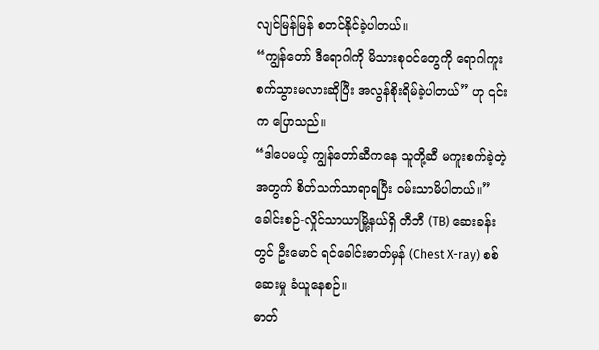လျင်မြန်မြန် စတင်နိုင်ခဲ့ပါတယ်။
“ကျွန်တော် ဒီရောဂါကို မိသားစုဝင်တွေကို ရောဂါကူးစက်သွားမလားဆိုပြီး အလွန်စိုးရိမ်ခဲ့ပါတယ်” ဟု ၎င်းက ပြောသည်။
“ဒါပေမယ့် ကျွန်တော်ဆီကနေ သူတို့ဆီ မကူးစက်ခဲ့တဲ့အတွက် စိတ်သက်သာရာရပြီး ဝမ်းသာမိပါတယ်။”
ခေါင်းစဉ်-လှိုင်သာယာမြို့နယ်ရှိ တီဘီ (TB) ဆေးခန်းတွင် ဦးမောင် ရင်ခေါင်းဓာတ်မှန် (Chest X-ray) စစ်ဆေးမှု ခံယူနေစဉ်။
ဓာတ်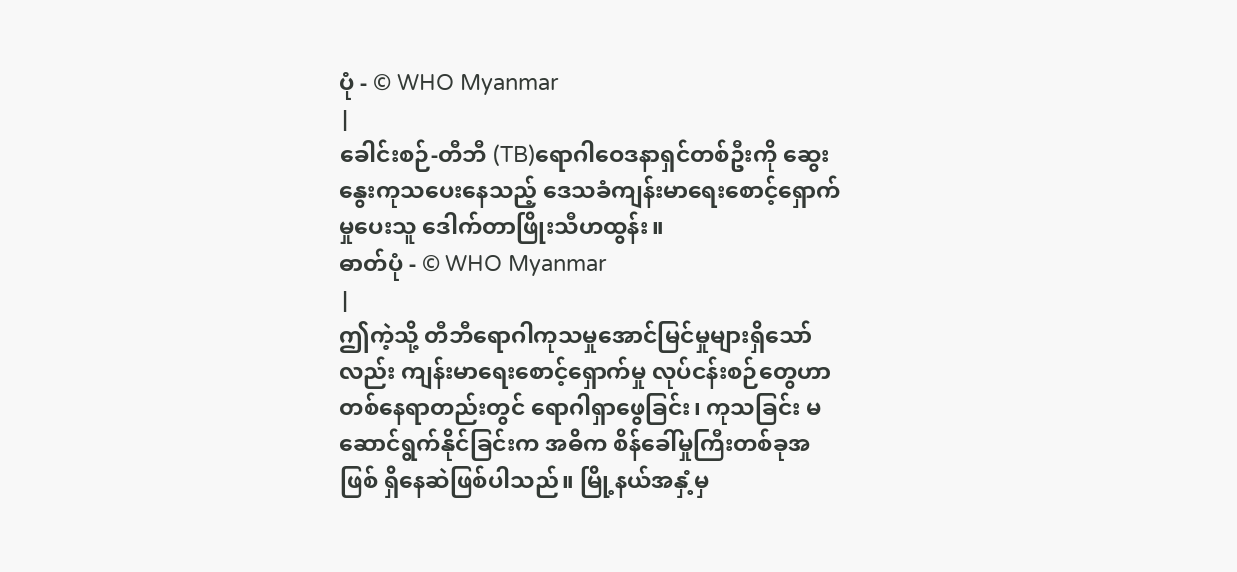ပုံ - © WHO Myanmar
|
ခေါင်းစဉ်-တီဘီ (TB)ရောဂါဝေဒနာရှင်တစ်ဦးကို ဆွေးနွေးကုသပေးနေသည့် ဒေသခံကျန်းမာရေးစောင့်ရှောက်မှုပေးသူ ဒေါက်တာဖြိုးသီဟထွန်း။
ဓာတ်ပုံ - © WHO Myanmar
|
ဤကဲ့သို့ တီဘီရောဂါကုသမှုအောင်မြင်မှုများရှိသော်လည်း ကျန်းမာရေးစောင့်ရှောက်မှု လုပ်ငန်းစဉ်တွေဟာ တစ်နေရာတည်းတွင် ရောဂါရှာဖွေခြင်း၊ ကုသခြင်း မဆောင်ရွက်နိုင်ခြင်းက အဓိက စိန်ခေါ်မှုကြီးတစ်ခုအဖြစ် ရှိနေဆဲဖြစ်ပါသည်။ မြို့နယ်အနှံ့မှ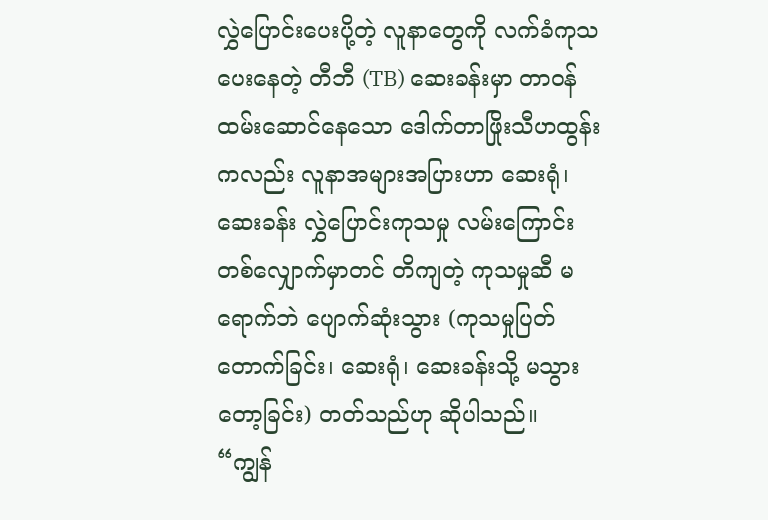လွှဲပြောင်းပေးပို့တဲ့ လူနာတွေကို လက်ခံကုသပေးနေတဲ့ တီဘီ (TB) ဆေးခန်းမှာ တာဝန်ထမ်းဆောင်နေသော ဒေါက်တာဖြိုးသီဟထွန်းကလည်း လူနာအများအပြားဟာ ဆေးရုံ၊ ဆေးခန်း လွှဲပြောင်းကုသမှု လမ်းကြောင်းတစ်လျှောက်မှာတင် တိကျတဲ့ ကုသမှုဆီ မရောက်ဘဲ ပျောက်ဆုံးသွား (ကုသမှုပြတ်တောက်ခြင်း၊ ဆေးရုံ၊ ဆေးခန်းသို့ မသွားတော့ခြင်း) တတ်သည်ဟု ဆိုပါသည်။
“ကျွန်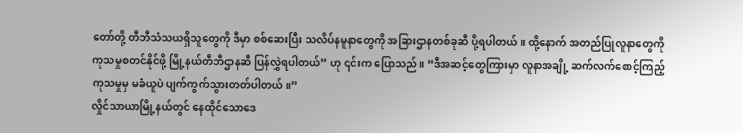တော်တို့ တီဘီသံသယရှိသူတွေကို ဒီမှာ စစ်ဆေးပြီး သလိပ်နမူနာတွေကို အခြားဌာနတစ်ခုဆီ ပို့ရပါတယ်။ ထို့နောက် အတည်ပြုလူနာတွေကို ကုသမှုစတင်နိုင်ဖို့ မြို့နယ်တီဘီဌာနဆီ ပြန်လွှဲရပါတယ်” ဟု ၎င်းက ပြောသည်။ “ဒီအဆင့်တွေကြားမှာ လူနာအချို့ ဆက်လက်စောင့်ကြည့်ကုသမှုမှ မခံယူပဲ ပျက်ကွက်သွားတတ်ပါတယ်။”
လှိုင်သာယာမြို့နယ်တွင် နေထိုင်သောဒေ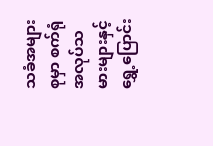သခံအများစုမှာ စက်ရုံအလုပ်သမားများနှင့် ရွှေ့ပြောင်း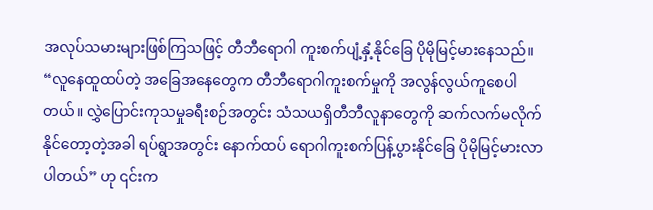အလုပ်သမားများဖြစ်ကြသဖြင့် တီဘီရောဂါ ကူးစက်ပျံ့နှံ့နိုင်ခြေ ပိုမိုမြင့်မားနေသည်။
“လူနေထူထပ်တဲ့ အခြေအနေတွေက တီဘီရောဂါကူးစက်မှုကို အလွန်လွယ်ကူစေပါတယ်။ လွှဲပြောင်းကုသမှုခရီးစဉ်အတွင်း သံသယရှိတီဘီလူနာတွေကို ဆက်လက်မလိုက်နိုင်တော့တဲ့အခါ ရပ်ရွာအတွင်း နောက်ထပ် ရောဂါကူးစက်ပြန့်ပွားနိုင်ခြေ ပိုမိုမြင့်မားလာပါတယ်” ဟု ၎င်းက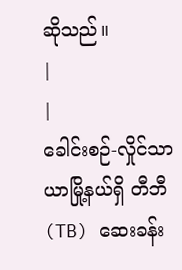ဆိုသည်။
|
|
ခေါင်းစဉ်-လှိုင်သာယာမြို့နယ်ရှိ တီဘီ (TB) ဆေးခန်း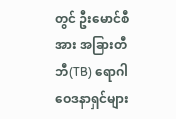တွင် ဦးမောင်စီအား အခြားတီဘီ(TB) ရောဂါဝေဒနာရှင်များ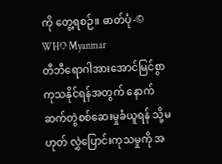ကို တွေ့ရစဉ်။ ဓာတ်ပုံ-© WHO Myanmar
တီဘီရောဂါအားအောင်မြင်စွာကုသနိုင်ရန်အတွက် နောက်ဆက်တွဲစစ်ဆေးမှုခံယူရန် သို့မဟုတ် လွှဲပြောင်းကုသမှုကို အ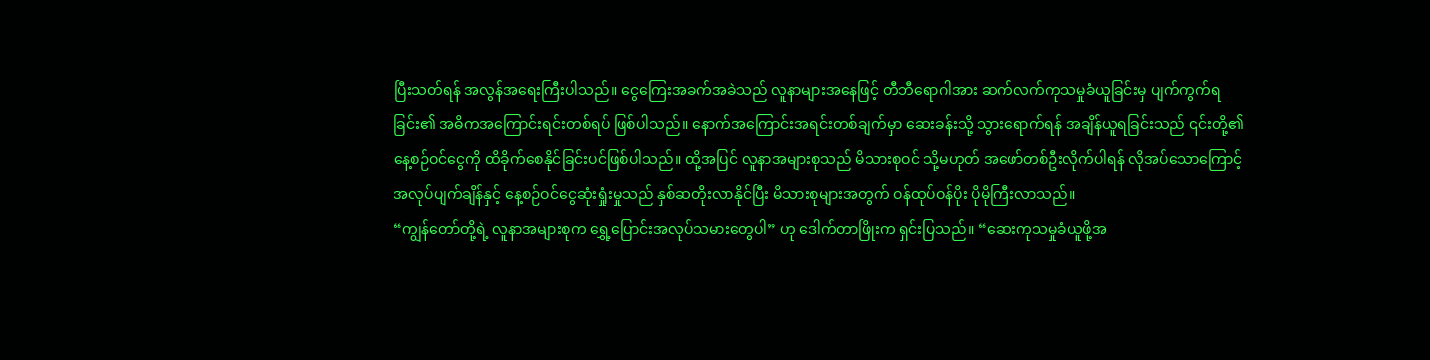ပြီးသတ်ရန် အလွန်အရေးကြီးပါသည်။ ငွေကြေးအခက်အခဲသည် လူနာများအနေဖြင့် တီဘီရောဂါအား ဆက်လက်ကုသမှုခံယူခြင်းမှ ပျက်ကွက်ရခြင်း၏ အဓိကအကြောင်းရင်းတစ်ရပ် ဖြစ်ပါသည်။ နောက်အကြောင်းအရင်းတစ်ချက်မှာ ဆေးခန်းသို့ သွားရောက်ရန် အချိန်ယူရခြင်းသည် ၎င်းတို့၏ နေ့စဉ်ဝင်ငွေကို ထိခိုက်စေနိုင်ခြင်းပင်ဖြစ်ပါသည်။ ထို့အပြင် လူနာအများစုသည် မိသားစုဝင် သို့မဟုတ် အဖော်တစ်ဦးလိုက်ပါရန် လိုအပ်သောကြောင့် အလုပ်ပျက်ချိန်နှင့် နေ့စဉ်ဝင်ငွေဆုံးရှုံးမှုသည် နှစ်ဆတိုးလာနိုင်ပြီး မိသားစုများအတွက် ဝန်ထုပ်ဝန်ပိုး ပိုမိုကြီးလာသည်။
“ကျွန်တော်တို့ရဲ့ လူနာအများစုက ရွှေ့ပြောင်းအလုပ်သမားတွေပါ” ဟု ဒေါက်တာဖြိုးက ရှင်းပြသည်။ “ဆေးကုသမှုခံယူဖို့အ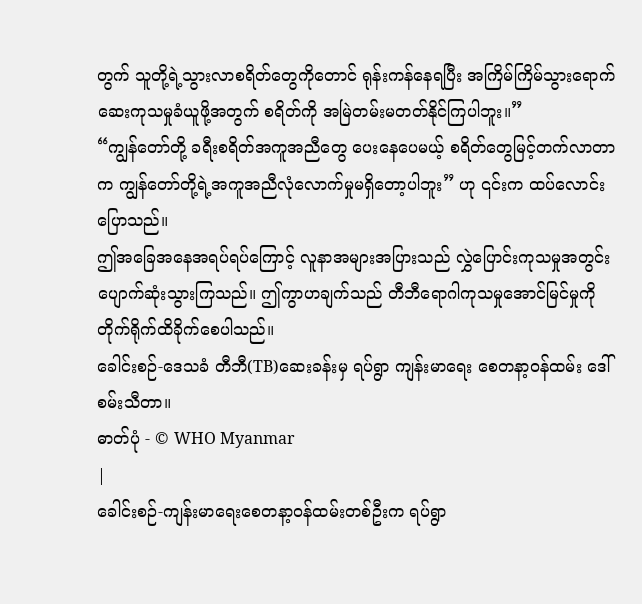တွက် သူတို့ရဲ့သွားလာစရိတ်တွေကိုတောင် ရုန်းကန်နေရပြီး အကြိမ်ကြိမ်သွားရောက်ဆေးကုသမှုခံယူဖို့အတွက် စရိတ်ကို အမြဲတမ်းမတတ်နိုင်ကြပါဘူး။”
“ကျွန်တော်တို့ ခရီးစရိတ်အကူအညီတွေ ပေးနေပေမယ့် စရိတ်တွေမြင့်တက်လာတာက ကျွန်တော်တို့ရဲ့အကူအညီလုံလောက်မှုမရှိတော့ပါဘူး” ဟု ၎င်းက ထပ်လောင်းပြောသည်။
ဤအခြေအနေအရပ်ရပ်ကြောင့် လူနာအများအပြားသည် လွှဲပြောင်းကုသမှုအတွင်း ပျောက်ဆုံးသွားကြသည်။ ဤကွာဟချက်သည် တီဘီရောဂါကုသမှုအောင်မြင်မှုကို တိုက်ရိုက်ထိခိုက်စေပါသည်။
ခေါင်းစဉ်-ဒေသခံ တီဘီ(TB)ဆေးခန်းမှ ရပ်ရွာ ကျန်းမာရေး စေတနာ့ဝန်ထမ်း ဒေါ်စမ်းသီတာ။
ဓာတ်ပုံ - © WHO Myanmar
|
ခေါင်းစဉ်-ကျန်းမာရေးစေတနာ့ဝန်ထမ်းတစ်ဦးက ရပ်ရွာ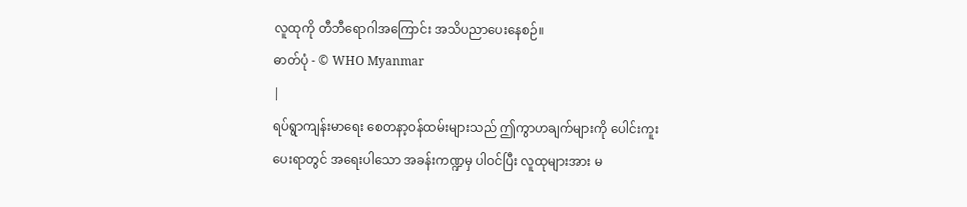လူထုကို တီဘီရောဂါအကြောင်း အသိပညာပေးနေစဉ်။
ဓာတ်ပုံ - © WHO Myanmar
|
ရပ်ရွာကျန်းမာရေး စေတနာ့ဝန်ထမ်းများသည် ဤကွာဟချက်များကို ပေါင်းကူးပေးရာတွင် အရေးပါသော အခန်းကဏ္ဍမှ ပါဝင်ပြီး လူထုများအား မ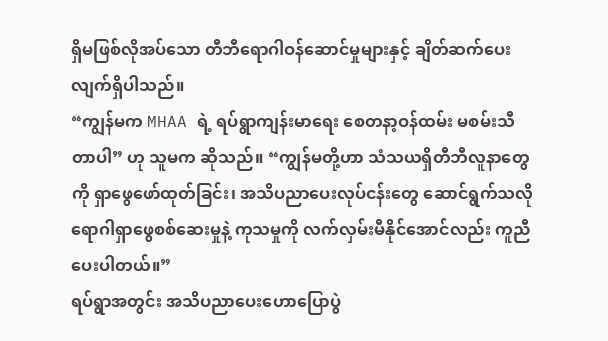ရှိမဖြစ်လိုအပ်သော တီဘီရောဂါဝန်ဆောင်မှုများနှင့် ချိတ်ဆက်ပေးလျက်ရှိပါသည်။
“ကျွန်မက MHAA ရဲ့ ရပ်ရွာကျန်းမာရေး စေတနာ့ဝန်ထမ်း မစမ်းသီတာပါ” ဟု သူမက ဆိုသည်။ “ကျွန်မတို့ဟာ သံသယရှိတီဘီလူနာတွေကို ရှာဖွေဖော်ထုတ်ခြင်း၊ အသိပညာပေးလုပ်ငန်းတွေ ဆောင်ရွက်သလို ရောဂါရှာဖွေစစ်ဆေးမှုနဲ့ ကုသမှုကို လက်လှမ်းမီနိုင်အောင်လည်း ကူညီပေးပါတယ်။”
ရပ်ရွာအတွင်း အသိပညာပေးဟောပြောပွဲ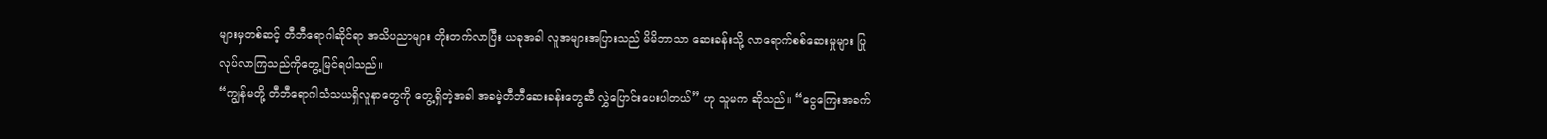များမှတစ်ဆင့် တီဘီရောဂါဆိုင်ရာ အသိပညာများ တိုးတက်လာပြီး ယခုအခါ လူအများအပြားသည် မိမိဘာသာ ဆေးခန်းသို့ လာရောက်စစ်ဆေးမှုများ ပြုလုပ်လာကြသည်ကိုတွေ့မြင်ရပါသည်။
“ကျွန်မတို့ တီဘီရောဂါသံသယရှိလူနာတွေကို တွေ့ရှိတဲ့အခါ အခမဲ့တီဘီဆေးခန်းတွေဆီ လွှဲပြောင်းပေးပါတယ်” ဟု သူမက ဆိုသည်။ “ငွေကြေးအခက်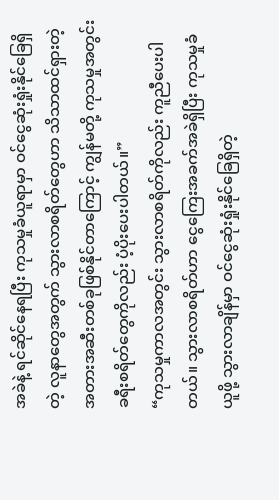အခဲနဲ့ ရင်ဆိုင်နေရပြီး ကုသမှုခံယူရာမှာ ဝင်ငွေဆုံးရှုံးနိုင်ခြေရှိတဲ့ လူနာတွေအတွက် သွားလာစရိတ်တွေဟာ သိသာထင်ရှားတဲ့ အတားအဆီးတစ်ခုဖြစ်နိုင်တာကြောင့် ကျွန်မတို့ ကုသမှုအတွင်း ခရီးစရိတ်တွေကိုလည်း ပံ့ပိုးပေးပါတယ်။”
“ကုသမှုကာလအတွင်း သွားလာစရိတ်ကိုလည်း ကူညီပေးပါတယ်။ သွားလာစရိတ်ဟာ ငွေကြေးအခက်အခဲရှိပြီး ကုသမှုခံယူဖို့ သွားလာချိန်မှာ ဝင်ငွေဆုံးရှုံးနိုင်ခြေရှိတဲ့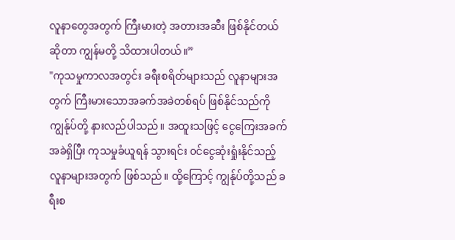လူနာတွေအတွက် ကြီးမားတဲ့ အတားအဆီး ဖြစ်နိုင်တယ်ဆိုတာ ကျွန်မတို့ သိထားပါတယ်။”
"ကုသမှုကာလအတွင်း ခရီးစရိတ်များသည် လူနာများအတွက် ကြီးမားသောအခက်အခဲတစ်ရပ် ဖြစ်နိုင်သည်ကို ကျွန်ုပ်တို့ နားလည်ပါသည်။ အထူးသဖြင့် ငွေကြေးအခက်အခဲရှိပြီး ကုသမှုခံယူရန် သွားရင်း ၀င်ငွေဆုံးရှုံးနိုင်သည့် လူနာများအတွက် ဖြစ်သည်။ ထို့ကြောင့် ကျွန်ုပ်တို့သည် ခရီးစ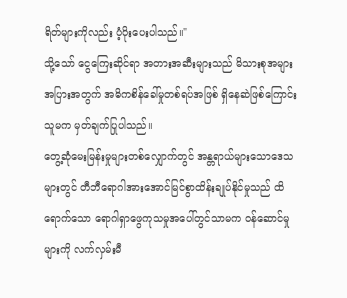ရိတ်များကိုလည်း ပံ့ပိုးပေးပါသည်။"
သို့သော် ငွေကြေးဆိုင်ရာ အတားအဆီးများသည် မိသားစုအများအပြားအတွက် အဓိကစိန်ခေါ်မှုတစ်ရပ်အဖြစ် ရှိနေဆဲဖြစ်ကြောင်း သူမက မှတ်ချက်ပြုပါသည်။
တွေ့ဆုံမေးမြန်းမှုများတစ်လျှောက်တွင် အန္တရာယ်များသောဒေသများတွင် တီဘီရောဂါအားအောင်မြင်စွာထိန်းချုပ်နိုင်မှုသည် ထိရောက်သော ရောဂါရှာဖွေကုသမှုအပေါ်တွင်သာမက ဝန်ဆောင်မှုများကို လက်လှမ်းမီ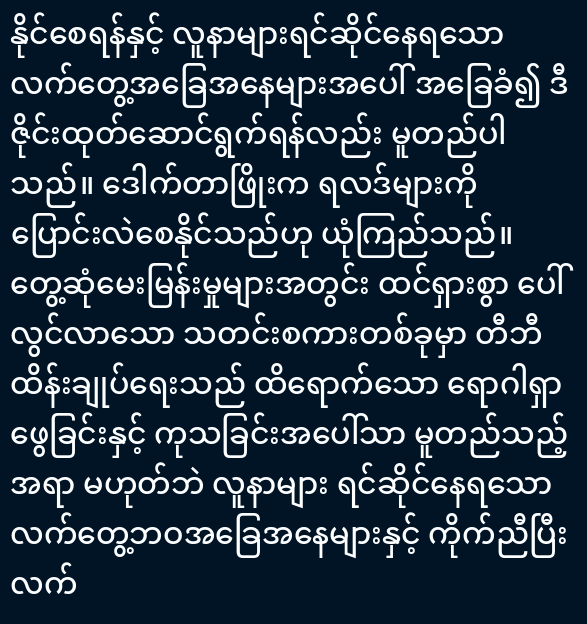နိုင်စေရန်နှင့် လူနာများရင်ဆိုင်နေရသော လက်တွေ့အခြေအနေများအပေါ် အခြေခံ၍ ဒီဇိုင်းထုတ်ဆောင်ရွက်ရန်လည်း မူတည်ပါသည်။ ဒေါက်တာဖြိုးက ရလဒ်များကို ပြောင်းလဲစေနိုင်သည်ဟု ယုံကြည်သည်။
တွေ့ဆုံမေးမြန်းမှုများအတွင်း ထင်ရှားစွာ ပေါ်လွင်လာသော သတင်းစကားတစ်ခုမှာ တီဘီထိန်းချုပ်ရေးသည် ထိရောက်သော ရောဂါရှာဖွေခြင်းနှင့် ကုသခြင်းအပေါ်သာ မူတည်သည့်အရာ မဟုတ်ဘဲ လူနာများ ရင်ဆိုင်နေရသော လက်တွေ့ဘဝအခြေအနေများနှင့် ကိုက်ညီပြီး လက်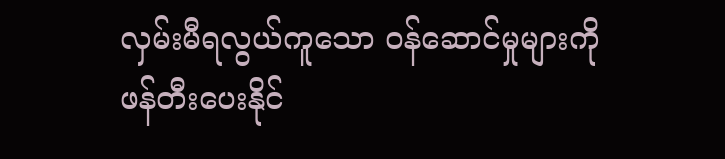လှမ်းမီရလွယ်ကူသော ဝန်ဆောင်မှုများကို ဖန်တီးပေးနိုင်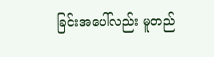ခြင်းအပေါ်လည်း မူတည်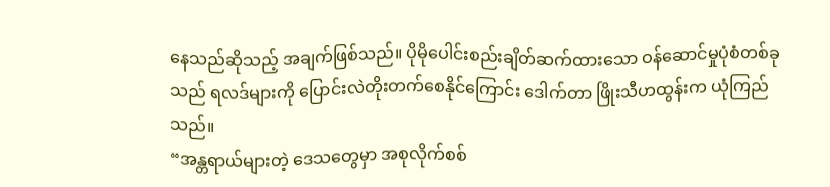နေသည်ဆိုသည့် အချက်ဖြစ်သည်။ ပိုမိုပေါင်းစည်းချိတ်ဆက်ထားသော ဝန်ဆောင်မှုပုံစံတစ်ခုသည် ရလဒ်များကို ပြောင်းလဲတိုးတက်စေနိုင်ကြောင်း ဒေါက်တာ ဖြိုးသီဟထွန်းက ယုံကြည်သည်။
“အန္တရာယ်များတဲ့ ဒေသတွေမှာ အစုလိုက်စစ်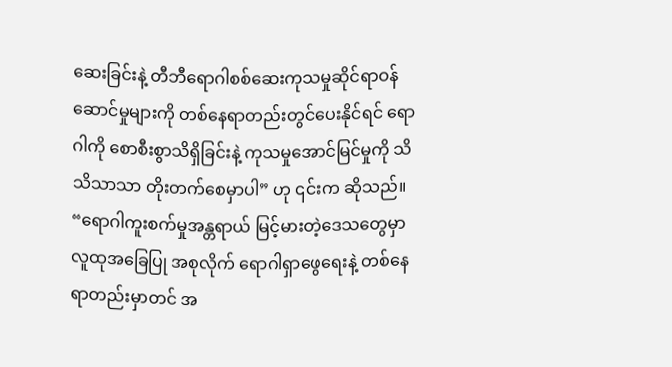ဆေးခြင်းနဲ့ တီဘီရောဂါစစ်ဆေးကုသမှုဆိုင်ရာဝန်ဆောင်မှုများကို တစ်နေရာတည်းတွင်ပေးနိုင်ရင် ရောဂါကို စောစီးစွာသိရှိခြင်းနဲ့ ကုသမှုအောင်မြင်မှုကို သိသိသာသာ တိုးတက်စေမှာပါ” ဟု ၎င်းက ဆိုသည်။
“ရောဂါကူးစက်မှုအန္တရာယ် မြင့်မားတဲ့ဒေသတွေမှာ လူထုအခြေပြု အစုလိုက် ရောဂါရှာဖွေရေးနဲ့ တစ်နေရာတည်းမှာတင် အ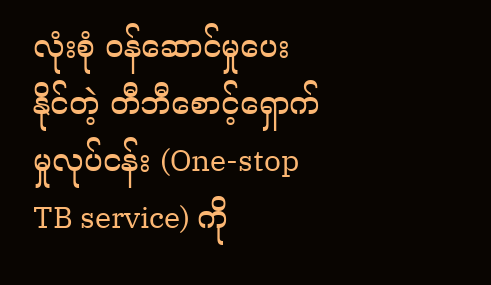လုံးစုံ ဝန်ဆောင်မှုပေးနိုင်တဲ့ တီဘီစောင့်ရှောက်မှုလုပ်ငန်း (One-stop TB service) ကို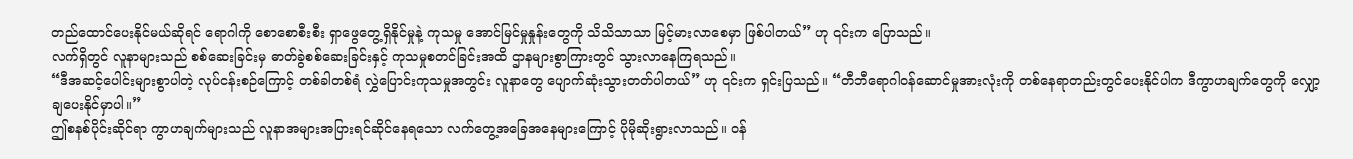တည်ထောင်ပေးနိုင်မယ်ဆိုရင် ရောဂါကို စောစောစီးစီး ရှာဖွေတွေ့ရှိနိုင်မှုနဲ့ ကုသမှု အောင်မြင်မှုနှုန်းတွေကို သိသိသာသာ မြင့်မားလာစေမှာ ဖြစ်ပါတယ်” ဟု ၎င်းက ပြောသည်။
လက်ရှိတွင် လူနာများသည် စစ်ဆေးခြင်းမှ ဓာတ်ခွဲစစ်ဆေးခြင်းနှင့် ကုသမှုစတင်ခြင်းအထိ ဌာနများစွာကြားတွင် သွားလာနေကြရသည်။
“ဒီအဆင့်ပေါင်းများစွာပါတဲ့ လုပ်ငန်းစဉ်ကြောင့် တစ်ခါတစ်ရံ လွှဲပြောင်းကုသမှုအတွင်း လူနာတွေ ပျောက်ဆုံးသွားတတ်ပါတယ်” ဟု ၎င်းက ရှင်းပြသည်။ “တီဘီရောဂါဝန်ဆောင်မှုအားလုံးကို တစ်နေရာတည်းတွင်ပေးနိုင်ပါက ဒီကွာဟချက်တွေကို လျှော့ချပေးနိုင်မှာပါ။”
ဤစနစ်ပိုင်းဆိုင်ရာ ကွာဟချက်များသည် လူနာအများအပြားရင်ဆိုင်နေရသော လက်တွေ့အခြေအနေများကြောင့် ပိုမိုဆိုးရွားလာသည်။ ဝန်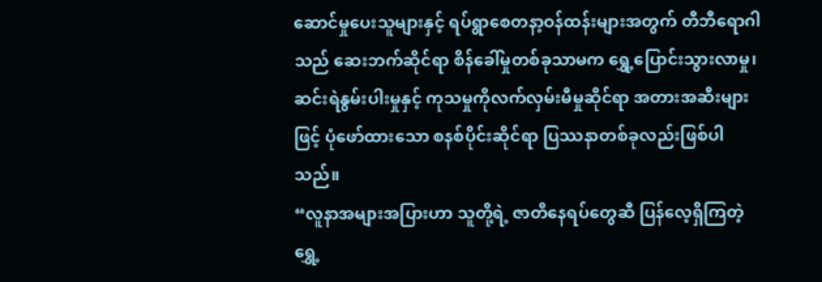ဆောင်မှုပေးသူများနှင့် ရပ်ရွာစေတနာ့ဝန်ထန်းများအတွက် တီဘီရောဂါသည် ဆေးဘက်ဆိုင်ရာ စိန်ခေါ်မှုတစ်ခုသာမက ရွှေ့ပြောင်းသွားလာမှု၊ ဆင်းရဲနွမ်းပါးမှုနှင့် ကုသမှုကိုလက်လှမ်းမီမှုဆိုင်ရာ အတားအဆီးများဖြင့် ပုံဖော်ထားသော စနစ်ပိုင်းဆိုင်ရာ ပြဿနာတစ်ခုလည်းဖြစ်ပါသည်။
“လူနာအများအပြားဟာ သူတို့ရဲ့ ဇာတိနေရပ်တွေဆီ ပြန်လေ့ရှိကြတဲ့ ရွှေ့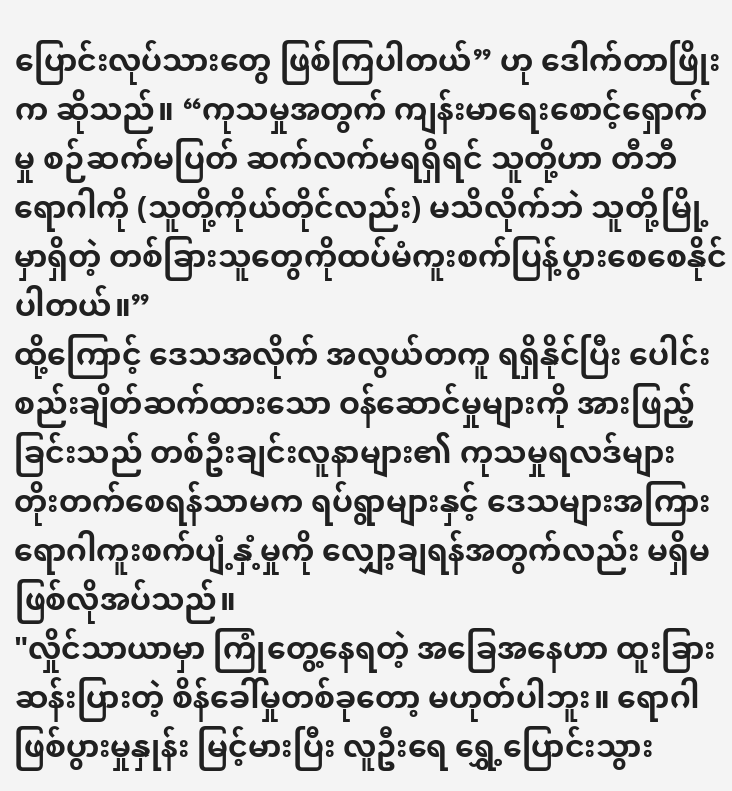ပြောင်းလုပ်သားတွေ ဖြစ်ကြပါတယ်” ဟု ဒေါက်တာဖြိုးက ဆိုသည်။ “ကုသမှုအတွက် ကျန်းမာရေးစောင့်ရှောက်မှု စဉ်ဆက်မပြတ် ဆက်လက်မရရှိရင် သူတို့ဟာ တီဘီရောဂါကို (သူတို့ကိုယ်တိုင်လည်း) မသိလိုက်ဘဲ သူတို့မြို့မှာရှိတဲ့ တစ်ခြားသူတွေကိုထပ်မံကူးစက်ပြန့်ပွားစေစေနိုင်ပါတယ်။”
ထို့ကြောင့် ဒေသအလိုက် အလွယ်တကူ ရရှိနိုင်ပြီး ပေါင်းစည်းချိတ်ဆက်ထားသော ဝန်ဆောင်မှုများကို အားဖြည့်ခြင်းသည် တစ်ဦးချင်းလူနာများ၏ ကုသမှုရလဒ်များ တိုးတက်စေရန်သာမက ရပ်ရွာများနှင့် ဒေသများအကြား ရောဂါကူးစက်ပျံ့နှံ့မှုကို လျှော့ချရန်အတွက်လည်း မရှိမဖြစ်လိုအပ်သည်။
"လှိုင်သာယာမှာ ကြုံတွေ့နေရတဲ့ အခြေအနေဟာ ထူးခြားဆန်းပြားတဲ့ စိန်ခေါ်မှုတစ်ခုတော့ မဟုတ်ပါဘူး။ ရောဂါဖြစ်ပွားမှုနှုန်း မြင့်မားပြီး လူဦးရေ ရွှေ့ပြောင်းသွား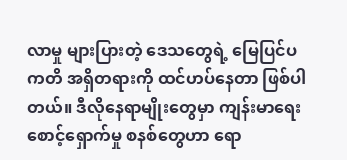လာမှု များပြားတဲ့ ဒေသတွေရဲ့ မြေပြင်ပကတိ အရှိတရားကို ထင်ဟပ်နေတာ ဖြစ်ပါတယ်။ ဒီလိုနေရာမျိုးတွေမှာ ကျန်းမာရေးစောင့်ရှောက်မှု စနစ်တွေဟာ ရော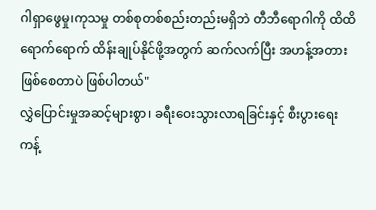ဂါရှာဖွေမှု၊ကုသမှု တစ်စုတစ်စည်းတည်းမရှိဘဲ တီဘီရောဂါကို ထိထိရောက်ရောက် ထိန်းချုပ်နိုင်ဖို့အတွက် ဆက်လက်ပြီး အဟန့်အတား ဖြစ်စေတာပဲ ဖြစ်ပါတယ်"
လွှဲပြောင်းမှုအဆင့်များစွာ၊ ခရီးဝေးသွားလာရခြင်းနှင့် စီးပွားရေးကန့်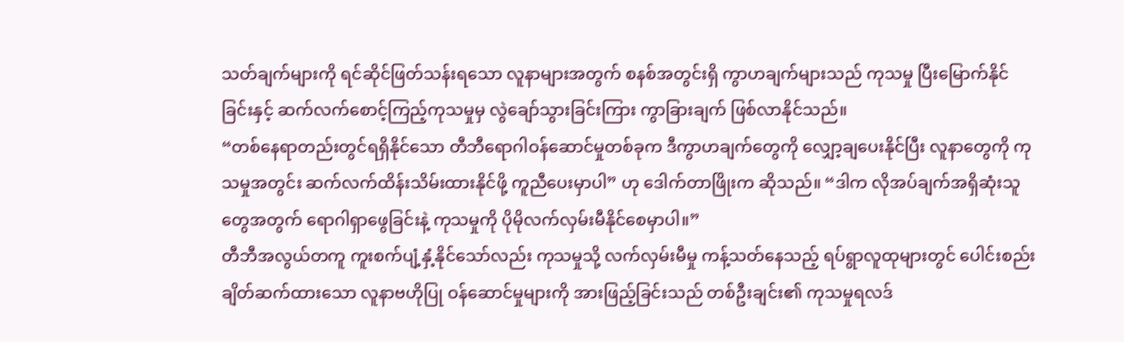သတ်ချက်များကို ရင်ဆိုင်ဖြတ်သန်းရသော လူနာများအတွက် စနစ်အတွင်းရှိ ကွာဟချက်များသည် ကုသမှု ပြီးမြောက်နိုင်ခြင်းနှင့် ဆက်လက်စောင့်ကြည့်ကုသမှုမှ လွဲချော်သွားခြင်းကြား ကွာခြားချက် ဖြစ်လာနိုင်သည်။
“တစ်နေရာတည်းတွင်ရရှိနိုင်သော တီဘီရောဂါဝန်ဆောင်မှုတစ်ခုက ဒီကွာဟချက်တွေကို လျှော့ချပေးနိုင်ပြီး လူနာတွေကို ကုသမှုအတွင်း ဆက်လက်ထိန်းသိမ်းထားနိုင်ဖို့ ကူညီပေးမှာပါ” ဟု ဒေါက်တာဖြိုးက ဆိုသည်။ “ဒါက လိုအပ်ချက်အရှိဆုံးသူတွေအတွက် ရောဂါရှာဖွေခြင်းနဲ့ ကုသမှုကို ပိုမိုလက်လှမ်းမီနိုင်စေမှာပါ။”
တီဘီအလွယ်တကူ ကူးစက်ပျံ့နှံ့နိုင်သော်လည်း ကုသမှုသို့ လက်လှမ်းမီမှု ကန့်သတ်နေသည့် ရပ်ရွာလူထုများတွင် ပေါင်းစည်းချိတ်ဆက်ထားသော လူနာဗဟိုပြု ဝန်ဆောင်မှုများကို အားဖြည့်ခြင်းသည် တစ်ဦးချင်း၏ ကုသမှုရလဒ်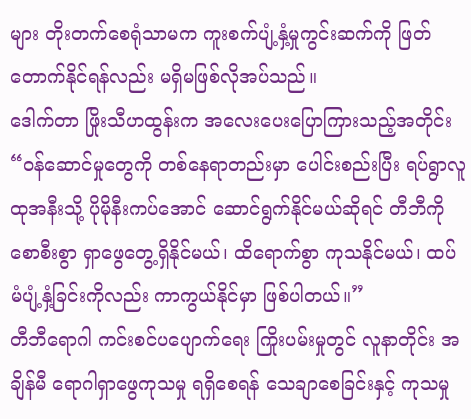များ တိုးတက်စေရုံသာမက ကူးစက်ပျံ့နှံ့မှုကွင်းဆက်ကို ဖြတ်တောက်နိုင်ရန်လည်း မရှိမဖြစ်လိုအပ်သည်။
ဒေါက်တာ ဖြိုးသီဟထွန်းက အလေးပေးပြောကြားသည့်အတိုင်း “ဝန်ဆောင်မှုတွေကို တစ်နေရာတည်းမှာ ပေါင်းစည်းပြီး ရပ်ရွာလူထုအနီးသို့ ပိုမိုနီးကပ်အောင် ဆောင်ရွက်နိုင်မယ်ဆိုရင် တီဘီကို စောစီးစွာ ရှာဖွေတွေ့ရှိနိုင်မယ်၊ ထိရောက်စွာ ကုသနိုင်မယ်၊ ထပ်မံပျံ့နှံ့ခြင်းကိုလည်း ကာကွယ်နိုင်မှာ ဖြစ်ပါတယ်။”
တီဘီရောဂါ ကင်းစင်ပပျောက်ရေး ကြိုးပမ်းမှုတွင် လူနာတိုင်း အချိန်မီ ရောဂါရှာဖွေကုသမှု ရရှိစေရန် သေချာစေခြင်းနှင့် ကုသမှု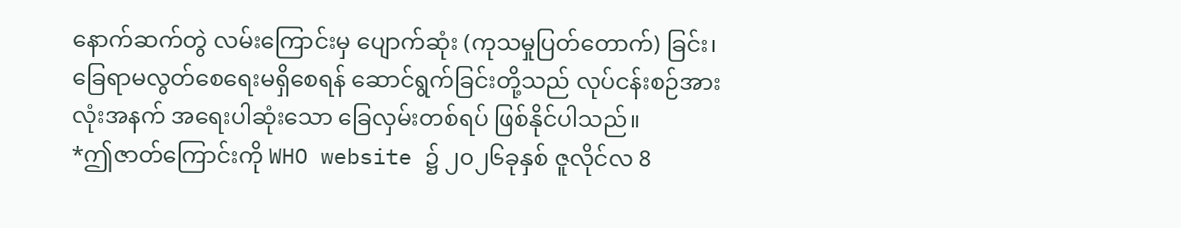နောက်ဆက်တွဲ လမ်းကြောင်းမှ ပျောက်ဆုံး (ကုသမှုပြတ်တောက်) ခြင်း၊ ခြေရာမလွတ်စေရေးမရှိစေရန် ဆောင်ရွက်ခြင်းတို့သည် လုပ်ငန်းစဉ်အားလုံးအနက် အရေးပါဆုံးသော ခြေလှမ်းတစ်ရပ် ဖြစ်နိုင်ပါသည်။
*ဤဇာတ်ကြောင်းကို WHO website ၌ ၂၀၂၆ခုနှစ် ဇူလိုင်လ 8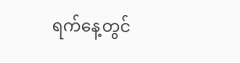ရက်နေ့တွင်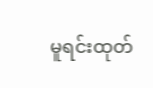မူရင်းထုတ်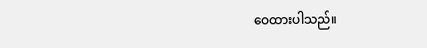ဝေထားပါသည်။